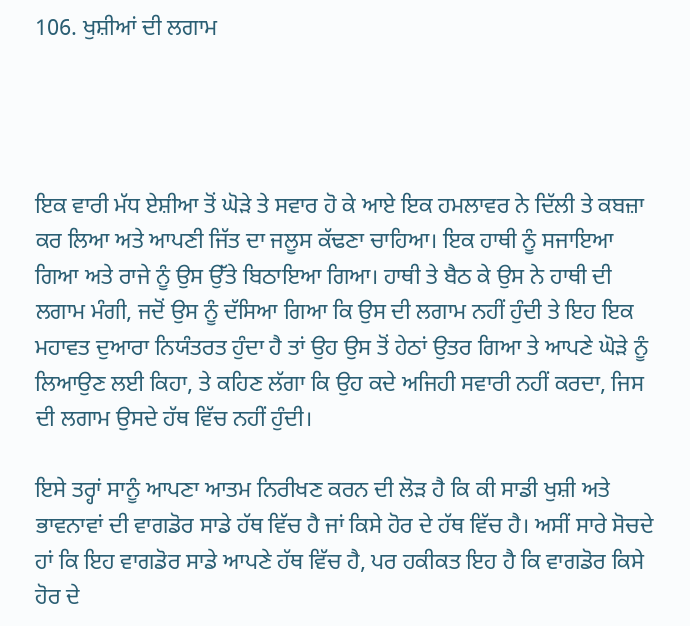106. ਖੁਸ਼ੀਆਂ ਦੀ ਲਗਾਮ




ਇਕ ਵਾਰੀ ਮੱਧ ਏਸ਼ੀਆ ਤੋਂ ਘੋੜੇ ਤੇ ਸਵਾਰ ਹੋ ਕੇ ਆਏ ਇਕ ਹਮਲਾਵਰ ਨੇ ਦਿੱਲੀ ਤੇ ਕਬਜ਼ਾ ਕਰ ਲਿਆ ਅਤੇ ਆਪਣੀ ਜਿੱਤ ਦਾ ਜਲੂਸ ਕੱਢਣਾ ਚਾਹਿਆ। ਇਕ ਹਾਥੀ ਨੂੰ ਸਜਾਇਆ ਗਿਆ ਅਤੇ ਰਾਜੇ ਨੂੰ ਉਸ ਉੱਤੇ ਬਿਠਾਇਆ ਗਿਆ। ਹਾਥੀ ਤੇ ਬੈਠ ਕੇ ਉਸ ਨੇ ਹਾਥੀ ਦੀ ਲਗਾਮ ਮੰਗੀ, ਜਦੋਂ ਉਸ ਨੂੰ ਦੱਸਿਆ ਗਿਆ ਕਿ ਉਸ ਦੀ ਲਗਾਮ ਨਹੀਂ ਹੁੰਦੀ ਤੇ ਇਹ ਇਕ ਮਹਾਵਤ ਦੁਆਰਾ ਨਿਯੰਤਰਤ ਹੁੰਦਾ ਹੈ ਤਾਂ ਉਹ ਉਸ ਤੋਂ ਹੇਠਾਂ ਉਤਰ ਗਿਆ ਤੇ ਆਪਣੇ ਘੋੜੇ ਨੂੰ ਲਿਆਉਣ ਲਈ ਕਿਹਾ, ਤੇ ਕਹਿਣ ਲੱਗਾ ਕਿ ਉਹ ਕਦੇ ਅਜਿਹੀ ਸਵਾਰੀ ਨਹੀਂ ਕਰਦਾ, ਜਿਸ ਦੀ ਲਗਾਮ ਉਸਦੇ ਹੱਥ ਵਿੱਚ ਨਹੀਂ ਹੁੰਦੀ।

ਇਸੇ ਤਰ੍ਹਾਂ ਸਾਨੂੰ ਆਪਣਾ ਆਤਮ ਨਿਰੀਖਣ ਕਰਨ ਦੀ ਲੋੜ ਹੈ ਕਿ ਕੀ ਸਾਡੀ ਖੁਸ਼ੀ ਅਤੇ ਭਾਵਨਾਵਾਂ ਦੀ ਵਾਗਡੋਰ ਸਾਡੇ ਹੱਥ ਵਿੱਚ ਹੈ ਜਾਂ ਕਿਸੇ ਹੋਰ ਦੇ ਹੱਥ ਵਿੱਚ ਹੈ। ਅਸੀਂ ਸਾਰੇ ਸੋਚਦੇ ਹਾਂ ਕਿ ਇਹ ਵਾਗਡੋਰ ਸਾਡੇ ਆਪਣੇ ਹੱਥ ਵਿੱਚ ਹੈ, ਪਰ ਹਕੀਕਤ ਇਹ ਹੈ ਕਿ ਵਾਗਡੋਰ ਕਿਸੇ ਹੋਰ ਦੇ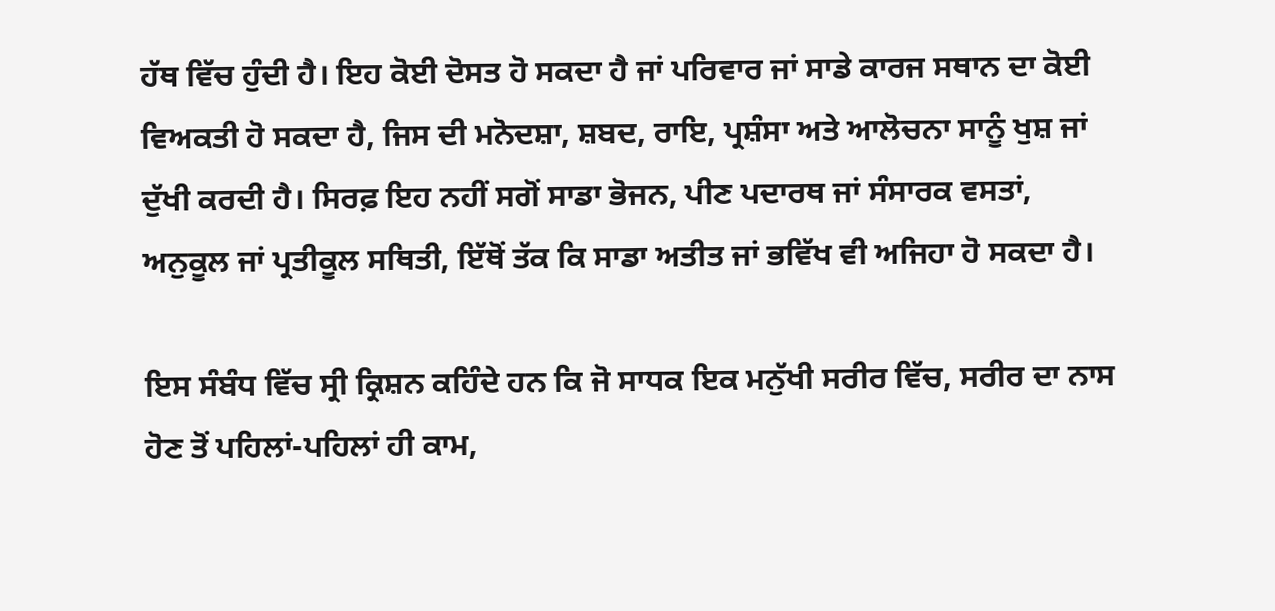ਹੱਥ ਵਿੱਚ ਹੁੰਦੀ ਹੈ। ਇਹ ਕੋਈ ਦੋਸਤ ਹੋ ਸਕਦਾ ਹੈ ਜਾਂ ਪਰਿਵਾਰ ਜਾਂ ਸਾਡੇ ਕਾਰਜ ਸਥਾਨ ਦਾ ਕੋਈ ਵਿਅਕਤੀ ਹੋ ਸਕਦਾ ਹੈ, ਜਿਸ ਦੀ ਮਨੋਦਸ਼ਾ, ਸ਼ਬਦ, ਰਾਇ, ਪ੍ਰਸ਼ੰਸਾ ਅਤੇ ਆਲੋਚਨਾ ਸਾਨੂੰ ਖੁਸ਼ ਜਾਂ ਦੁੱਖੀ ਕਰਦੀ ਹੈ। ਸਿਰਫ਼ ਇਹ ਨਹੀਂ ਸਗੋਂ ਸਾਡਾ ਭੋਜਨ, ਪੀਣ ਪਦਾਰਥ ਜਾਂ ਸੰਸਾਰਕ ਵਸਤਾਂ, ਅਨੁਕੂਲ ਜਾਂ ਪ੍ਰਤੀਕੂਲ ਸਥਿਤੀ, ਇੱਥੋਂ ਤੱਕ ਕਿ ਸਾਡਾ ਅਤੀਤ ਜਾਂ ਭਵਿੱਖ ਵੀ ਅਜਿਹਾ ਹੋ ਸਕਦਾ ਹੈ।

ਇਸ ਸੰਬੰਧ ਵਿੱਚ ਸ੍ਰੀ ਕ੍ਰਿਸ਼ਨ ਕਹਿੰਦੇ ਹਨ ਕਿ ਜੋ ਸਾਧਕ ਇਕ ਮਨੁੱਖੀ ਸਰੀਰ ਵਿੱਚ, ਸਰੀਰ ਦਾ ਨਾਸ ਹੋਣ ਤੋਂ ਪਹਿਲਾਂ-ਪਹਿਲਾਂ ਹੀ ਕਾਮ,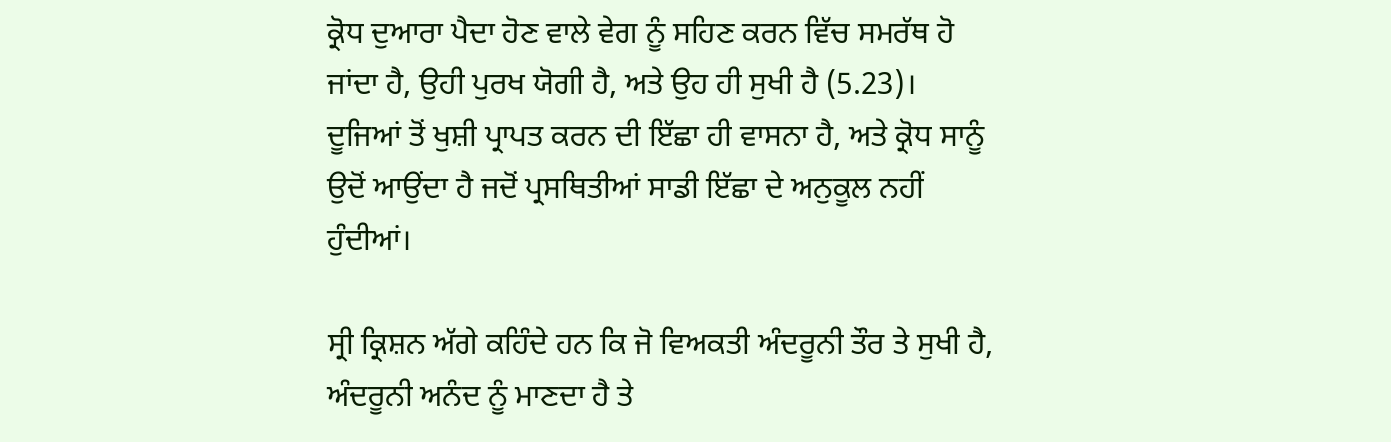ਕ੍ਰੋਧ ਦੁਆਰਾ ਪੈਦਾ ਹੋਣ ਵਾਲੇ ਵੇਗ ਨੂੰ ਸਹਿਣ ਕਰਨ ਵਿੱਚ ਸਮਰੱਥ ਹੋ ਜਾਂਦਾ ਹੈ, ਉਹੀ ਪੁਰਖ ਯੋਗੀ ਹੈ, ਅਤੇ ਉਹ ਹੀ ਸੁਖੀ ਹੈ (5.23)। ਦੂਜਿਆਂ ਤੋਂ ਖੁਸ਼ੀ ਪ੍ਰਾਪਤ ਕਰਨ ਦੀ ਇੱਛਾ ਹੀ ਵਾਸਨਾ ਹੈ, ਅਤੇ ਕ੍ਰੋਧ ਸਾਨੂੰ ਉਦੋਂ ਆਉਂਦਾ ਹੈ ਜਦੋਂ ਪ੍ਰਸਥਿਤੀਆਂ ਸਾਡੀ ਇੱਛਾ ਦੇ ਅਨੁਕੂਲ ਨਹੀਂ ਹੁੰਦੀਆਂ।

ਸ੍ਰੀ ਕ੍ਰਿਸ਼ਨ ਅੱਗੇ ਕਹਿੰਦੇ ਹਨ ਕਿ ਜੋ ਵਿਅਕਤੀ ਅੰਦਰੂਨੀ ਤੌਰ ਤੇ ਸੁਖੀ ਹੈ, ਅੰਦਰੂਨੀ ਅਨੰਦ ਨੂੰ ਮਾਣਦਾ ਹੈ ਤੇ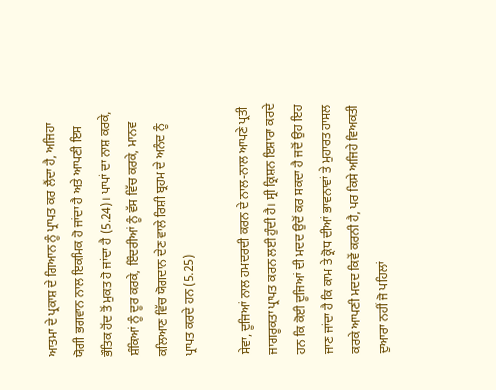ਆਤਮਾ ਦੇ ਪ੍ਰਕਾਸ਼ ਦੇ ਗਿਆਨ ਨੂੰ ਪ੍ਰਾਪਤ ਕਰ ਲੈਂਦਾ ਹੈ, ਅਜਿਹਾ ਯੋਗੀ ਭਗਵਾਨ ਨਾਲ ਇਕਮਿਕ ਹੋ ਜਾਂਦਾ ਹੈ ਅਤੇ ਆਪਣੀ ਇਸ ਭੌਤਿਕ ਹੋਂਦ ਤੋਂ ਮੁਕਤ ਹੋ ਜਾਂਦਾ ਹੈ (5.24)। ਪਾਪਾਂ ਦਾ ਨਾਸ਼ ਕਰਕੇ, ਸ਼ੰਕਿਆਂ ਨੂੰ ਦੂਰ ਕਰਕੇ, ਇੰਦਰੀਆਂ ਨੂੰ ਵੱਸ ਵਿੱਚ ਕਰਕੇ, ਮਾਨਵ ਕਲਿਆਣ ਵਿੱਚ ਯੋਗਦਾਨ ਦੇਣ ਵਾਲੇ ਰਿਸ਼ੀ ਬ੍ਰਹਮ ਦੇ ਅਨੰਦ ਨੂੰ ਪ੍ਰਾਪਤ ਕਰਦੇ ਹਨ (5.25)

ਸੇਵਾ, ਦੂਜਿਆਂ ਨਾਲ ਹਮਦਰਦੀ ਕਰਨ ਦੇ ਨਾਲ-ਨਾਲ ਆਪਣੇ ਪ੍ਰਤੀ ਜਾਗਰੂਕਤਾ ਪ੍ਰਾਪਤ ਕਰਨ ਲਈ ਹੁੰਦੀ ਹੈ। ਸ੍ਰੀ ਕ੍ਰਿਸ਼ਨ ਇਸ਼ਾਰਾ ਕਰਦੇ ਹਨ ਕਿ ਕੋਈ ਦੂਜਿਆਂ ਦੀ ਮਦਦ ਉਦੋਂ ਕਰ ਸਕਦਾ ਹੈ ਜਦੋਂ ਉਹ ਇਹ ਜਾਣ ਜਾਂਦਾ ਹੈ ਕਿ ਕਾਮ ਤੇ ਕ੍ਰੋਧ ਦੀਆਂ ਭਾਵਨਾਵਾਂ ਤੇ ਮੁਹਾਰਤ ਹਾਸਲ ਕਰਕੇ ਆਪਣੀ ਮਦਦ ਕਿਵੇਂ ਕਰਨੀ ਹੈ, ਪਰ ਕਿਸੇ ਅਜਿਹੇ ਵਿਅਕਤੀ ਦੁਆਰਾ ਨਹੀਂ ਜੋ ਪਹਿਲਾਂ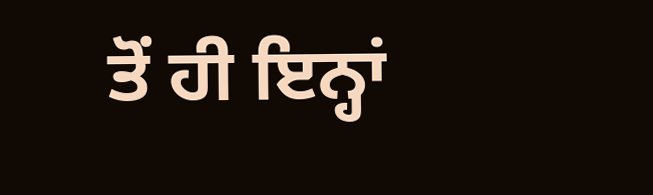ਤੋਂ ਹੀ ਇਨ੍ਹਾਂ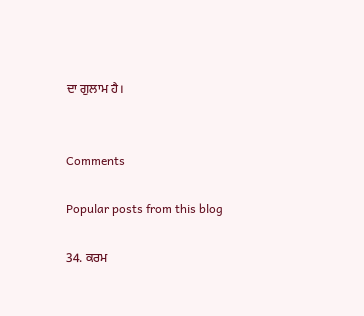ਦਾ ਗੁਲਾਮ ਹੈ।


Comments

Popular posts from this blog

34. ਕਰਮ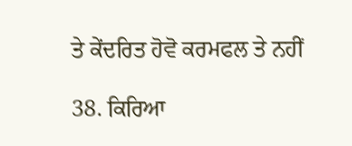ਤੇ ਕੇਂਦਰਿਤ ਹੋਵੋ ਕਰਮਫਲ ਤੇ ਨਹੀਂ

38. ਕਿਰਿਆ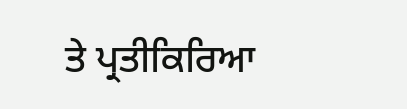ਤੇ ਪ੍ਰਤੀਕਿਰਿਆ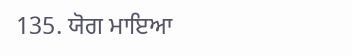135. ਯੋਗ ਮਾਇਆ